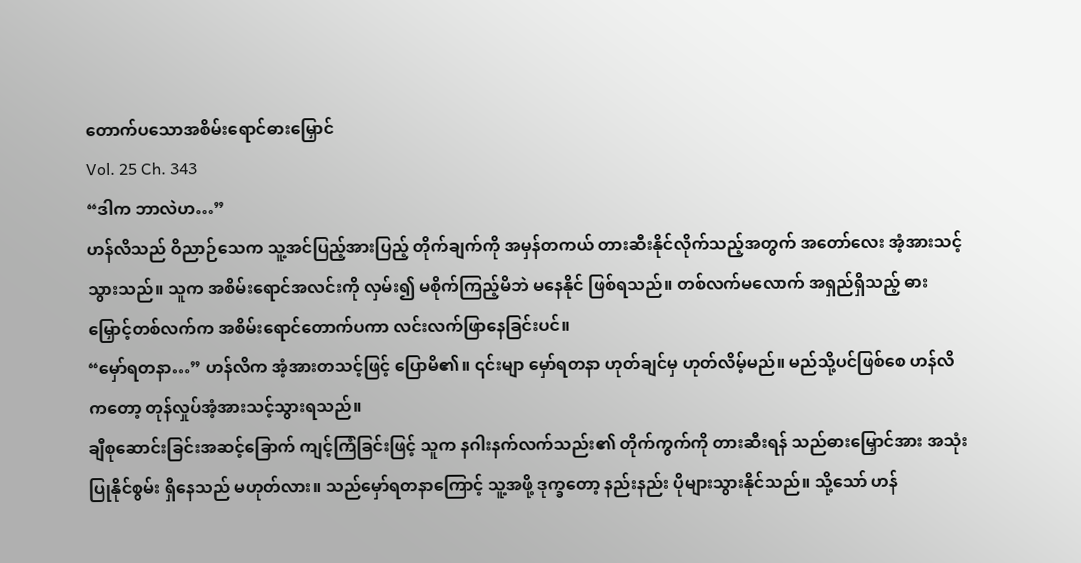တောက်ပသောအစိမ်းရောင်ဓားမြှောင်
Vol. 25 Ch. 343
“ဒါက ဘာလဲဟ…”
ဟန်လိသည် ဝိညာဉ်သေက သူ့အင်ပြည့်အားပြည့် တိုက်ချက်ကို အမှန်တကယ် တားဆီးနိုင်လိုက်သည့်အတွက် အတော်လေး အံ့အားသင့်သွားသည်။ သူက အစိမ်းရောင်အလင်းကို လှမ်း၍ မစိုက်ကြည့်မိဘဲ မနေနိုင် ဖြစ်ရသည်။ တစ်လက်မလောက် အရှည်ရှိသည့် ဓားမြှောင့်တစ်လက်က အစိမ်းရောင်တောက်ပကာ လင်းလက်ဖြာနေခြင်းပင်။
“မှော်ရတနာ…” ဟန်လိက အံ့အားတသင့်ဖြင့် ပြောမိ၏။ ၎င်းမျာ မှော်ရတနာ ဟုတ်ချင်မှ ဟုတ်လိမ့်မည်။ မည်သို့ပင်ဖြစ်စေ ဟန်လိကတော့ တုန်လှုပ်အံ့အားသင့်သွားရသည်။
ချီစုဆောင်းခြင်းအဆင့်ခြောက် ကျင့်ကြံခြင်းဖြင့် သူက နဂါးနက်လက်သည်း၏ တိုက်ကွက်ကို တားဆီးရန် သည်ဓားမြှောင်အား အသုံးပြုနိုင်စွမ်း ရှိနေသည် မဟုတ်လား။ သည်မှော်ရတနာကြောင့် သူ့အဖို့ ဒုက္ခတော့ နည်းနည်း ပိုများသွားနိုင်သည်။ သို့သော် ဟန်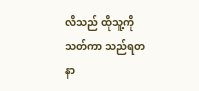လိသည် ထိုသူ့ကို သတ်ကာ သည်ရတနာ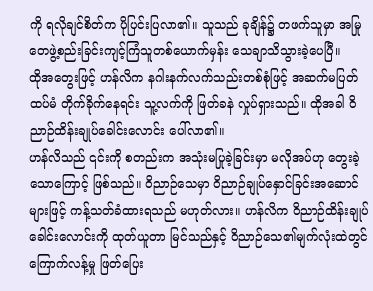ကို ရလိုချင်စိတ်က ပိုပြင်းပြလာ၏။ သူသည် ခုချိန်၌ တဖက်သူမှာ အမြုတေဖွဲ့စည်းခြင်းကျင့်ကြံသူတစ်ယောက်မှန်း သေချာသိသွားခဲ့ပေပြီ။
ထိုအတွေးဖြင့် ဟန်လိက နဂါးနက်လက်သည်းတစ်စုံဖြင့် အဆက်မပြတ် ထပ်မံ တိုက်ခိုက်နေရင်း သူ့လက်ကို ဖြတ်ခနဲ လှုပ်ရှားသည်။ ထိုအခါ ဝိညာဉ်ထိန်းချုပ်ခေါင်းလောင်း ပေါ်လာ၏။
ဟန်လိသည် ၎င်းကို စတည်းက အသုံးမပြုခဲ့ခြင်းမှာ မလိုအပ်ဟု တွေးခဲ့သောကြောင့် ဖြစ်သည်။ ဝိညာဉ်သေမှာ ဝိညာဉ်ချုပ်နှောင်ခြင်းအဆောင်များဖြင့် ကန့်သတ်ခံထားရသည် မဟုတ်လား။ ဟန်လိက ဝိညာဉ်ထိန်းချုပ်ခေါင်းလောင်းကို ထုတ်ယူတာ မြင်သည်နှင့် ဝိညာဉ်သေ၏မျက်လုံးထဲတွင် ကြောက်လန့်မှု ဖြတ်ပြေး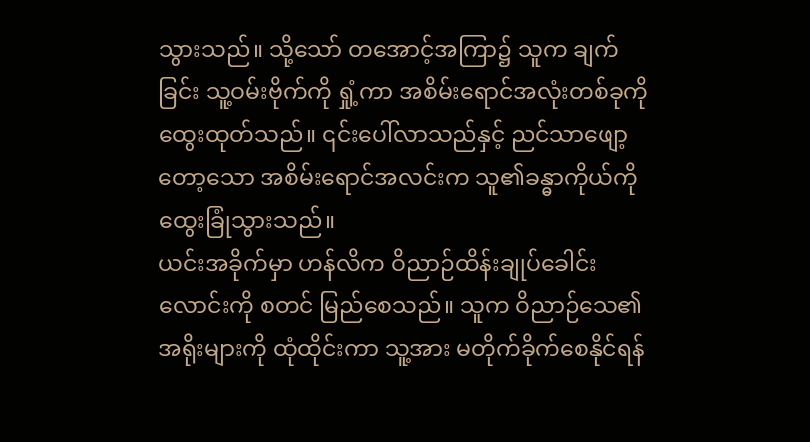သွားသည်။ သို့သော် တအောင့်အကြာ၌ သူက ချက်ခြင်း သူ့ဝမ်းဗိုက်ကို ရှုံ့ကာ အစိမ်းရောင်အလုံးတစ်ခုကို ထွေးထုတ်သည်။ ၎င်းပေါ်လာသည်နှင့် ညင်သာဖျော့တော့သော အစိမ်းရောင်အလင်းက သူ၏ခန္ဓာကိုယ်ကို ထွေးခြုံသွားသည်။
ယင်းအခိုက်မှာ ဟန်လိက ဝိညာဉ်ထိန်းချုပ်ခေါင်းလောင်းကို စတင် မြည်စေသည်။ သူက ဝိညာဉ်သေ၏ အရိုးများကို ထုံထိုင်းကာ သူ့အား မတိုက်ခိုက်စေနိုင်ရန်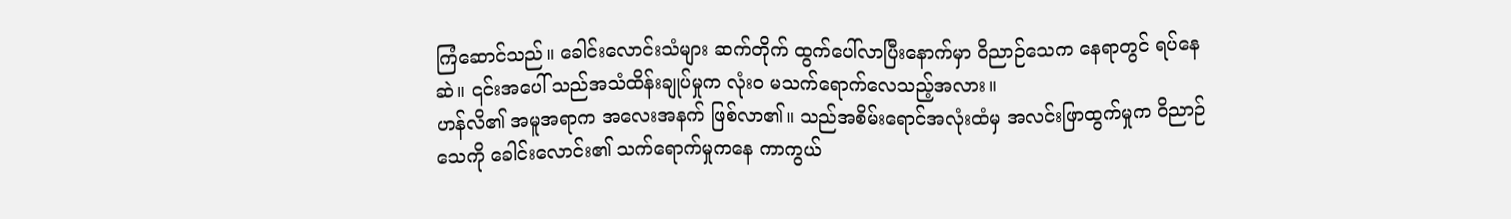ကြံဆောင်သည်။ ခေါင်းလောင်းသံများ ဆက်တိုက် ထွက်ပေါ်လာပြီးနောက်မှာ ဝိညာဉ်သေက နေရာတွင် ရပ်နေဆဲ။ ၎င်းအပေါ် သည်အသံထိန်းချုပ်မှုက လုံးဝ မသက်ရောက်လေသည့်အလား။
ဟန်လိ၏ အမူအရာက အလေးအနက် ဖြစ်လာ၏။ သည်အစိမ်းရောင်အလုံးထံမှ အလင်းဖြာထွက်မှုက ဝိညာဉ်သေကို ခေါင်းလောင်း၏ သက်ရောက်မှုကနေ ကာကွယ်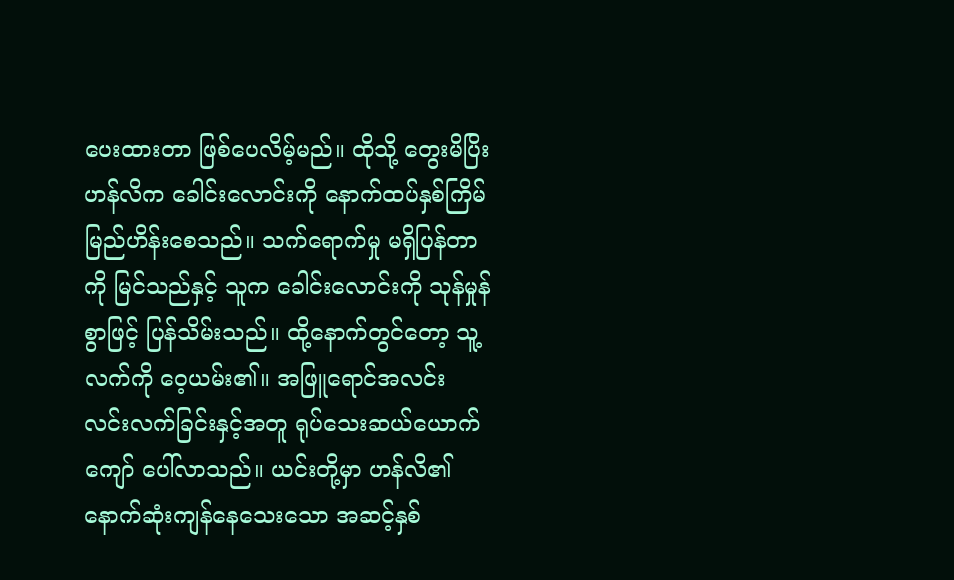ပေးထားတာ ဖြစ်ပေလိမ့်မည်။ ထိုသို့ တွေးမိပြိး ဟန်လိက ခေါင်းလောင်းကို နောက်ထပ်နှစ်ကြိမ် မြည်ဟိန်းစေသည်။ သက်ရောက်မှု မရှိပြန်တာကို မြင်သည်နှင့် သူက ခေါင်းလောင်းကို သုန်မှုန်စွာဖြင့် ပြန်သိမ်းသည်။ ထို့နောက်တွင်တော့ သူ့လက်ကို ဝေ့ယမ်း၏။ အဖြူရောင်အလင်း လင်းလက်ခြင်းနှင့်အတူ ရုပ်သေးဆယ်ယောက်ကျော် ပေါ်လာသည်။ ယင်းတို့မှာ ဟန်လိ၏ နောက်ဆုံးကျန်နေသေးသော အဆင့်နှစ်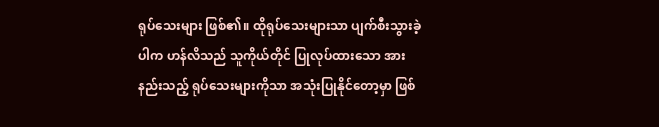ရုပ်သေးများ ဖြစ်၏။ ထိုရုပ်သေးများသာ ပျက်စီးသွားခဲ့ပါက ဟန်လိသည် သူကိုယ်တိုင် ပြုလုပ်ထားသော အားနည်းသည့် ရုပ်သေးများကိုသာ အသုံးပြုနိုင်တော့မှာ ဖြစ်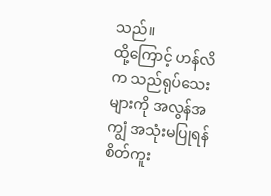သည်။
ထို့ကြောင့် ဟန်လိက သည်ရုပ်သေးများကို အလွန်အကျွံ အသုံးမပြုရန် စိတ်ကူး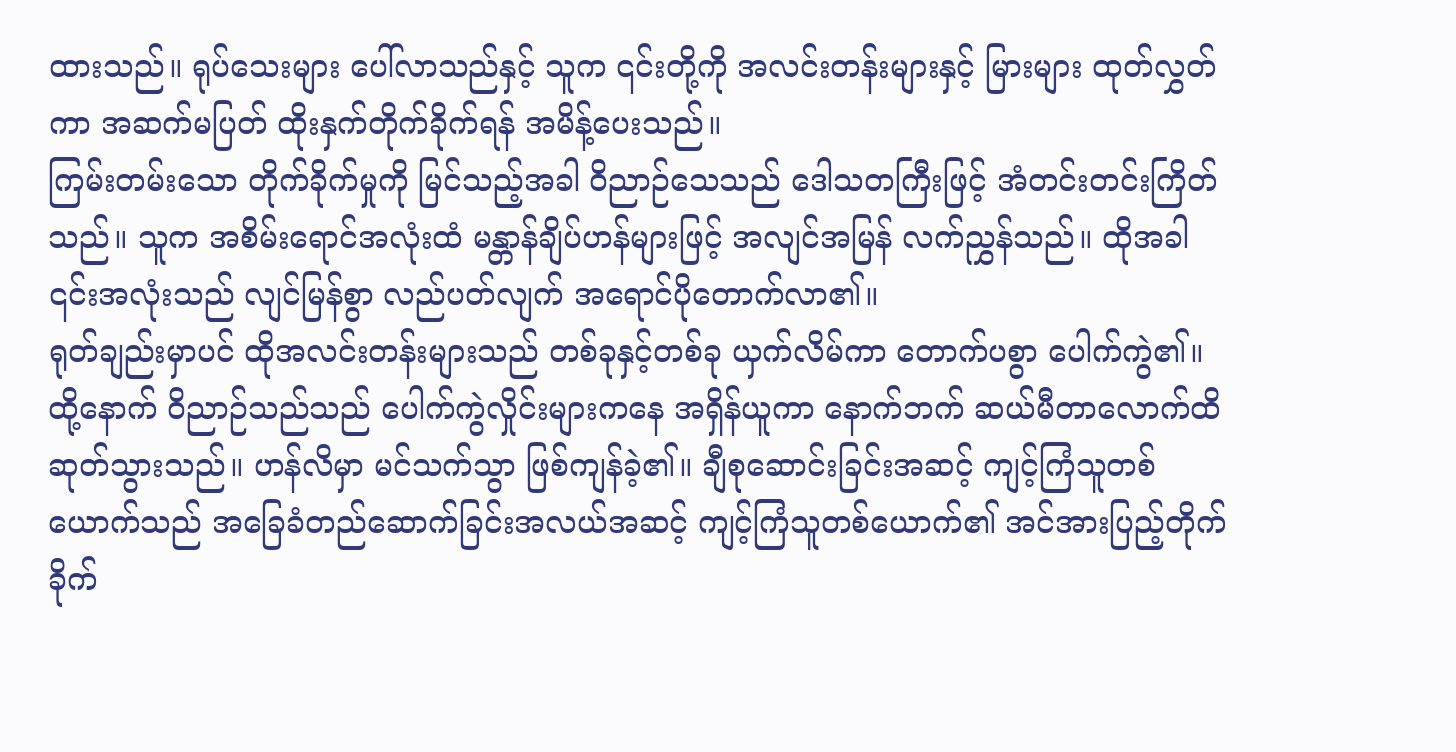ထားသည်။ ရုပ်သေးများ ပေါ်လာသည်နှင့် သူက ၎င်းတို့ကို အလင်းတန်းများနှင့် မြားများ ထုတ်လွှတ်ကာ အဆက်မပြတ် ထိုးနှက်တိုက်ခိုက်ရန် အမိန့်ပေးသည်။
ကြမ်းတမ်းသော တိုက်ခိုက်မှုကို မြင်သည့်အခါ ဝိညာဉ်သေသည် ဒေါသတကြီးဖြင့် အံတင်းတင်းကြိတ်သည်။ သူက အစိမ်းရောင်အလုံးထံ မန္တာန်ချိပ်ဟန်များဖြင့် အလျင်အမြန် လက်ညွှန်သည်။ ထိုအခါ ၎င်းအလုံးသည် လျင်မြန်စွာ လည်ပတ်လျက် အရောင်ပိုတောက်လာ၏။
ရုတ်ချည်းမှာပင် ထိုအလင်းတန်းများသည် တစ်ခုနှင့်တစ်ခု ယှက်လိမ်ကာ တောက်ပစွာ ပေါက်ကွဲ၏။ ထို့နောက် ဝိညာဉ်သည်သည် ပေါက်ကွဲလှိုင်းများကနေ အရှိန်ယူကာ နောက်ဘက် ဆယ်မီတာလောက်ထိ ဆုတ်သွားသည်။ ဟန်လိမှာ မင်သက်သွာ ဖြစ်ကျန်ခဲ့၏။ ချီစုဆောင်းခြင်းအဆင့် ကျင့်ကြံသူတစ်ယောက်သည် အခြေခံတည်ဆောက်ခြင်းအလယ်အဆင့် ကျင့်ကြံသူတစ်ယောက်၏ အင်အားပြည့်တိုက်ခိုက်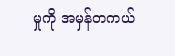မှုကို အမှန်တကယ်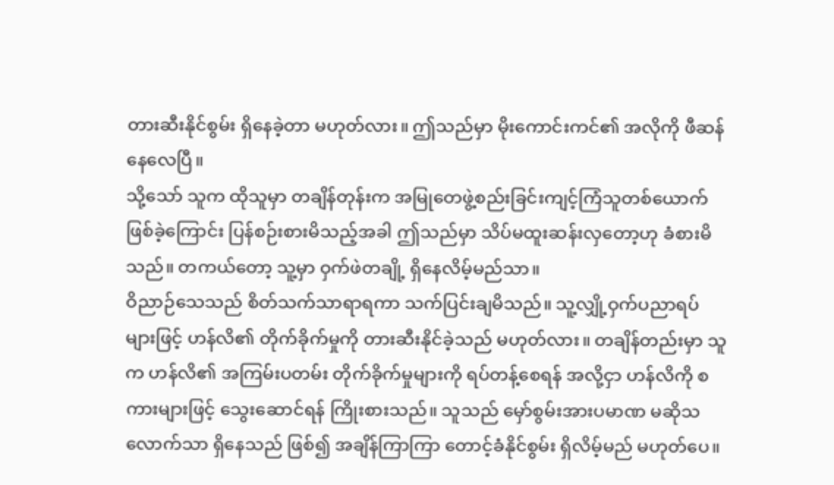တားဆီးနိုင်စွမ်း ရှိနေခဲ့တာ မဟုတ်လား။ ဤသည်မှာ မိုးကောင်းကင်၏ အလိုကို ဖီဆန်နေလေပြီ။
သို့သော် သူက ထိုသူမှာ တချိန်တုန်းက အမြုတေဖွဲ့စည်းခြင်းကျင့်ကြံသူတစ်ယောက် ဖြစ်ခဲ့ကြောင်း ပြန်စဉ်းစားမိသည့်အခါ ဤသည်မှာ သိပ်မထူးဆန်းလှတော့ဟု ခံစားမိသည်။ တကယ်တော့ သူ့မှာ ဝှက်ဖဲတချို့ ရှိနေလိမ့်မည်သာ။
ဝိညာဉ်သေသည် စိတ်သက်သာရာရကာ သက်ပြင်းချမိသည်။ သူ့လျှို့ဝှက်ပညာရပ်များဖြင့် ဟန်လိ၏ တိုက်ခိုက်မှုကို တားဆီးနိုင်ခဲ့သည် မဟုတ်လား။ တချိန်တည်းမှာ သူက ဟန်လိ၏ အကြမ်းပတမ်း တိုက်ခိုက်မှုများကို ရပ်တန့်စေရန် အလို့ငှာ ဟန်လိကို စကားများဖြင့် သွေးဆောင်ရန် ကြိုးစားသည်။ သူသည် မှော်စွမ်းအားပမာဏ မဆိုသလောက်သာ ရှိနေသည် ဖြစ်၍ အချိန်ကြာကြာ တောင့်ခံနိုင်စွမ်း ရှိလိမ့်မည် မဟုတ်ပေ။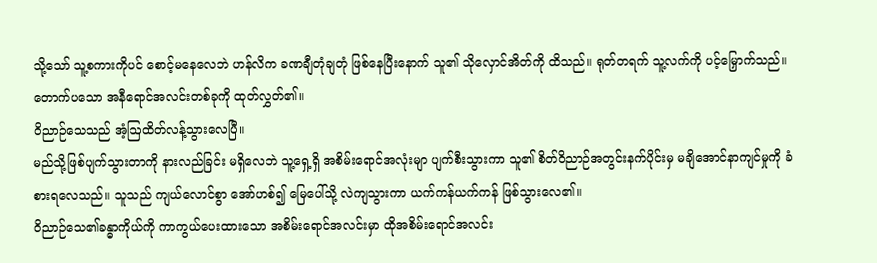သို့သော် သူ့စကားကိုပင် စောင့်မနေလေဘဲ ဟန်လိက ခဏချီတုံချတုံ ဖြစ်နေပြီးနောက် သူ၏ သိုလှောင်အိတ်ကို ထိသည်။ ရုတ်တရက် သူ့လက်ကို ပင့်မြှောက်သည်။ တောက်ပသော အနီရောင်အလင်းတစ်ခုကို ထုတ်လွှတ်၏။
ဝိညာဉ်သေသည် အံ့ဩထိတ်လန့်သွားလေပြီ။
မည်သို့ဖြစ်ပျက်သွားတာကို နားလည်ခြင်း မရှိလေဘဲ သူ့ရှေ့ရှိ အစိမ်းရောင်အလုံးမျာ ပျက်စီးသွားကာ သူ၏ စိတ်ဝိညာဉ်အတွင်းနက်ပိုင်းမှ မချိအောင်နာကျင်မှုကို ခံစားရလေသည်။ သူသည် ကျယ်လောင်စွာ အော်ဟစ်၍ မြေပေါ်သို့ လဲကျသွားကာ ယက်ကန်ယက်ကန် ဖြစ်သွားလေ၏။
ဝိညာဉ်သေ၏ခန္ဓာကိုယ်ကို ကာကွယ်ပေးထားသော အစိမ်းရောင်အလင်းမှာ ထိုအစိမ်းရောင်အလင်း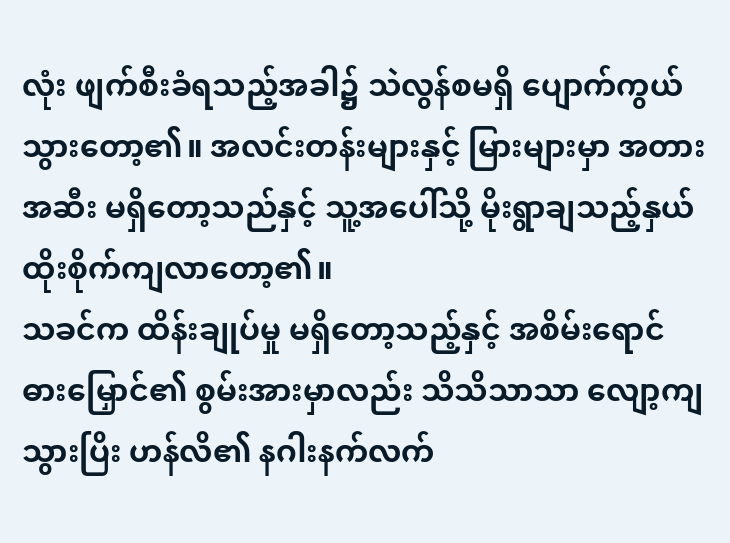လုံး ဖျက်စီးခံရသည့်အခါ၌ သဲလွန်စမရှိ ပျောက်ကွယ်သွားတော့၏။ အလင်းတန်းများနှင့် မြားများမှာ အတားအဆီး မရှိတော့သည်နှင့် သူ့အပေါ်သို့ မိုးရွာချသည့်နှယ် ထိုးစိုက်ကျလာတော့၏။
သခင်က ထိန်းချုပ်မှု မရှိတော့သည့်နှင့် အစိမ်းရောင်ဓားမြှောင်၏ စွမ်းအားမှာလည်း သိသိသာသာ လျော့ကျသွားပြိး ဟန်လိ၏ နဂါးနက်လက်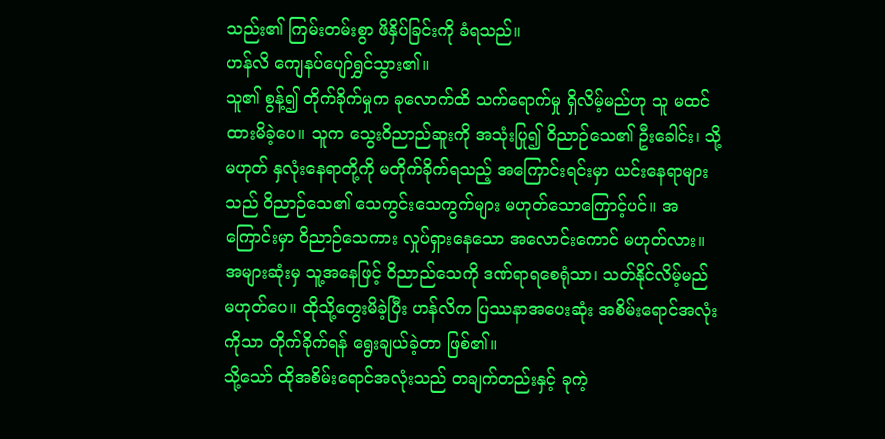သည်း၏ ကြမ်းတမ်းစွာ ဖိနှိပ်ခြင်းကို ခံရသည်။
ဟန်လိ ကျေနပ်ပျော်ရွှင်သွား၏။
သူ၏ စွန့်၍ တိုက်ခိုက်မှုက ခုလောက်ထိ သက်ရောက်မှု ရှိလိမ့်မည်ဟု သူ မထင်ထားမိခဲ့ပေ။ သူက သွေးဝိညာည်ဆူးကို အသုံးပြု၍ ဝိညာဉ်သေ၏ ဦးခေါင်း၊ သို့မဟုတ် နှလုံးနေရာတို့ကို မတိုက်ခိုက်ရသည့် အကြောင်းရင်းမှာ ယင်းနေရာများသည် ဝိညာဉ်သေ၏ သေကွင်းသေကွက်များ မဟုတ်သောကြောင့်ပင်။ အကြောင်းမှာ ဝိညာဉ်သေကား လှုပ်ရှားနေသော အလောင်းကောင် မဟုတ်လား။
အများဆုံးမှ သူ့အနေဖြင့် ဝိညာည်သေကို ဒဏ်ရာရစေရုံသာ၊ သတ်နိုင်လိမ့်မည် မဟုတ်ပေ။ ထိုသို့တွေးမိခဲ့ပြီး ဟန်လိက ပြဿနာအပေးဆုံး အစိမ်းရောင်အလုံးကိုသာ တိုက်ခိုက်ရန် ရွေးချယ်ခဲ့တာ ဖြစ်၏။
သို့သော် ထိုအစိမ်းရောင်အလုံးသည် တချက်တည်းနှင့် ခုကဲ့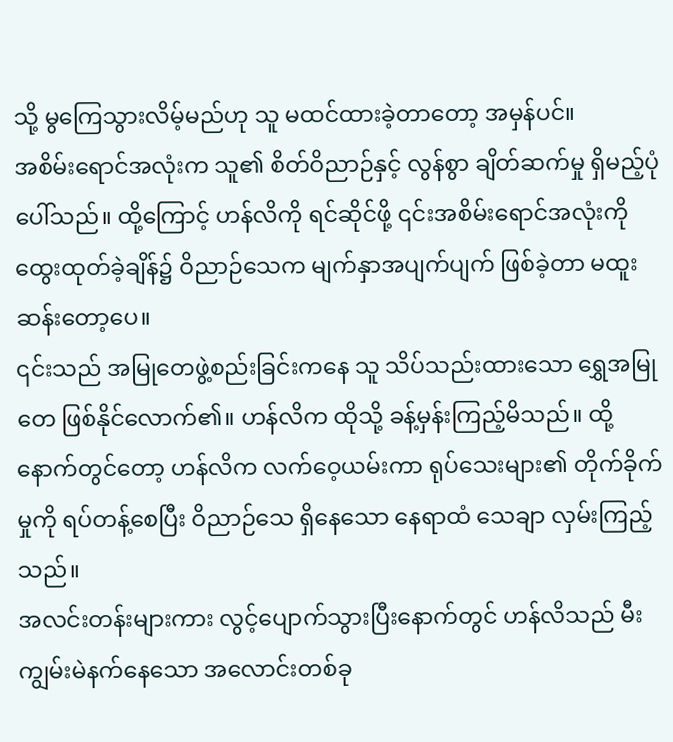သို့ မွကြေသွားလိမ့်မည်ဟု သူ မထင်ထားခဲ့တာတော့ အမှန်ပင်။
အစိမ်းရောင်အလုံးက သူ၏ စိတ်ဝိညာဉ်နှင့် လွန်စွာ ချိတ်ဆက်မှု ရှိမည့်ပုံ ပေါ်သည်။ ထို့ကြောင့် ဟန်လိကို ရင်ဆိုင်ဖို့ ၎င်းအစိမ်းရောင်အလုံးကို ထွေးထုတ်ခဲ့ချိန်၌ ဝိညာဉ်သေက မျက်နှာအပျက်ပျက် ဖြစ်ခဲ့တာ မထူးဆန်းတော့ပေ။
၎င်းသည် အမြုတေဖွဲ့စည်းခြင်းကနေ သူ သိပ်သည်းထားသော ရွှေအမြုတေ ဖြစ်နိုင်လောက်၏။ ဟန်လိက ထိုသို့ ခန့်မှန်းကြည့်မိသည်။ ထို့နောက်တွင်တော့ ဟန်လိက လက်ဝေ့ယမ်းကာ ရုပ်သေးများ၏ တိုက်ခိုက်မှုကို ရပ်တန့်စေပြီး ဝိညာဉ်သေ ရှိနေသော နေရာထံ သေချာ လှမ်းကြည့်သည်။
အလင်းတန်းများကား လွင့်ပျောက်သွားပြီးနောက်တွင် ဟန်လိသည် မီးကျွမ်းမဲနက်နေသော အလောင်းတစ်ခု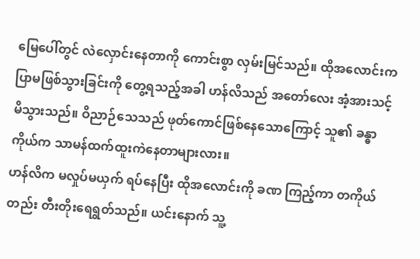မြေပေါ်တွင် လဲလှောင်းနေတာကို ကောင်းစွာ လှမ်းမြင်သည်။ ထိုအလောင်းက ပြာမဖြစ်သွားခြင်းကို တွေ့ရသည့်အခါ ဟန်လိသည် အတော်လေး အံ့အားသင့်မိသွားသည်။ ဝိညာဉ်သေသည် ဖုတ်ကောင်ဖြစ်နေသောကြောင့် သူ၏ ခန္ဓာကိုယ်က သာမန်ထက်ထူးကဲနေတာများလား။
ဟန်လိက မလှုပ်မယှက် ရပ်နေပြီး ထိုအလောင်းကို ခဏ ကြည့်ကာ တကိုယ်တည်း တီးတိုးရေရွတ်သည်။ ယင်းနောက် သူ့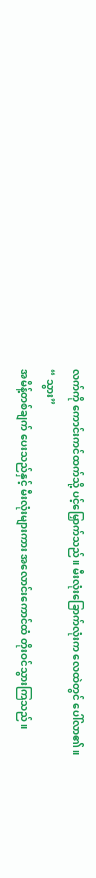လက်ကို ကောင်းကင်ထက်သို့ ပင့်မြှောက်သည်။ မီးလုံးခြောက်လုံးက လေထဲတွင် ပေါ်လာ၏။
“ သွား”
အမိန့်တစ်ချက် ပေးသည်နှင့် မီးလုံးများကား အလောင်းကောင်ထံ တိုးဝင်သွားကြသည်။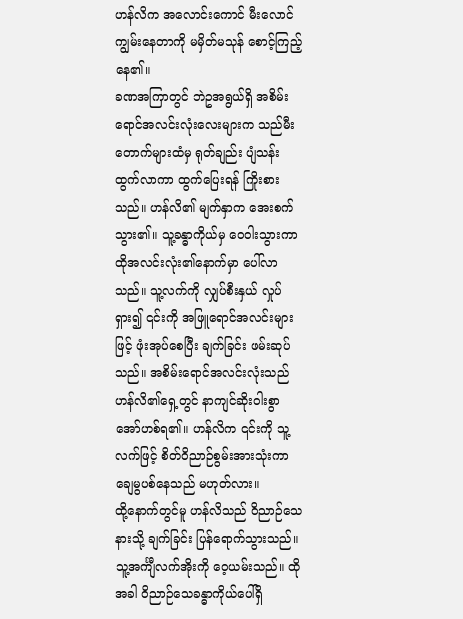ဟန်လိက အလောင်းကောင် မီးလောင်ကျွမ်းနေတာကို မမှိတ်မသုန် စောင့်ကြည့်နေ၏။
ခဏအကြာတွင် ဘဲဥအရွယ်ရှိ အစိမ်းရောင်အလင်းလုံးလေးများက သည်မီးတောက်များထံမှ ရုတ်ချည်း ပျံသန်းထွက်လာကာ ထွက်ပြေးရန် ကြိုးစားသည်။ ဟန်လိ၏ မျက်နှာက အေးစက်သွား၏။ သူ့ခန္ဓာကိုယ်မှ ဝေဝါးသွားကာ ထိုအလင်းလုံး၏နောက်မှာ ပေါ်လာသည်။ သူ့လက်ကို လျှပ်စီးနှယ် လှုပ်ရှား၍ ၎င်းကို အဖြူရောင်အလင်းများဖြင့် ဖုံးအုပ်စေပြီး ချက်ခြင်း ဖမ်းဆုပ်သည်။ အစိမ်းရောင်အလင်းလုံးသည် ဟန်လိ၏ရှေ့တွင် နာကျင်ဆိုးဝါးစွာ အော်ဟစ်ရ၏။ ဟန်လိက ၎င်းကို သူ့လက်ဖြင့် စိတ်ဝိညာဉ်စွမ်းအားသုံးကာ ချေမွပစ်နေသည် မဟုတ်လား။
ထို့နောက်တွင်မူ ဟန်လိသည် ဝိညာဉ်သေနားသို့ ချက်ခြင်း ပြန်ရောက်သွားသည်။ သူ့အင်္ကျီလက်အိုးကို ဝေ့ယမ်းသည်။ ထိုအခါ ဝိညာဉ်သေခန္ဓာကိုယ်ပေါ်ရှိ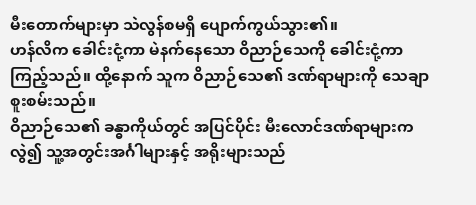မီးတောက်များမှာ သဲလွန်စမရှိ ပျောက်ကွယ်သွား၏။
ဟန်လိက ခေါင်းငုံ့ကာ မဲနက်နေသော ဝိညာဉ်သေကို ခေါင်းငုံ့ကာ ကြည့်သည်။ ထို့နောက် သူက ဝိညာဉ်သေ၏ ဒဏ်ရာများကို သေချာ စူးစမ်းသည်။
ဝိညာဉ်သေ၏ ခန္ဓာကိုယ်တွင် အပြင်ပိုင်း မီးလောင်ဒဏ်ရာများကလွဲ၍ သူ့အတွင်းအင်္ဂါများနှင့် အရိုးများသည်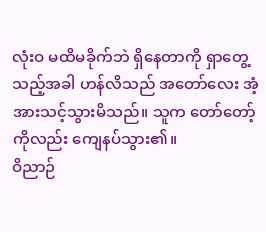လုံးဝ မထိမခိုက်ဘဲ ရှိနေတာကို ရှာတွေ့သည့်အခါ ဟန်လိသည် အတော်လေး အံ့အားသင့်သွားမိသည်။ သူက တော်တော့်ကိုလည်း ကျေနပ်သွား၏။
ဝိညာဉ်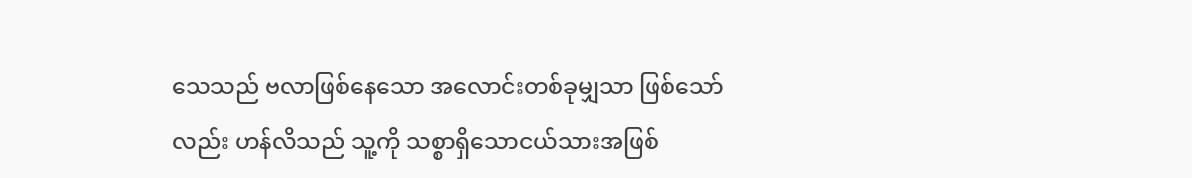သေသည် ဗလာဖြစ်နေသော အလောင်းတစ်ခုမျှသာ ဖြစ်သော်လည်း ဟန်လိသည် သူ့ကို သစ္စာရှိသောငယ်သားအဖြစ်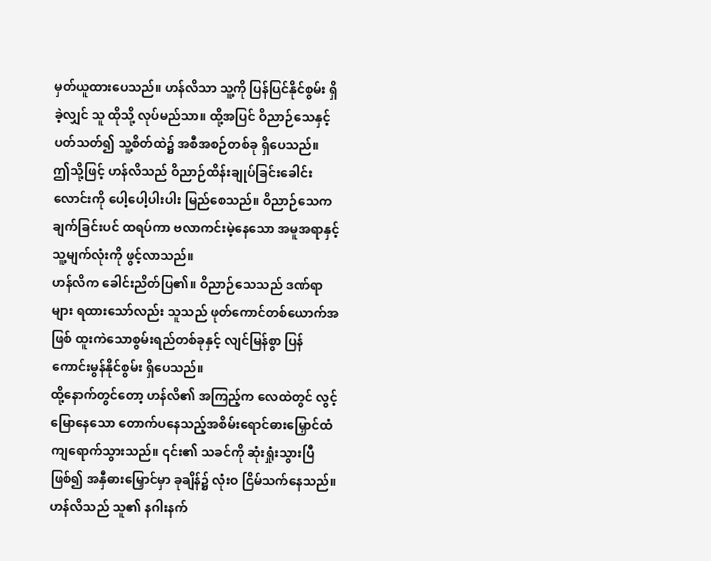မှတ်ယူထားပေသည်။ ဟန်လိသာ သူ့ကို ပြန်ပြင်နိုင်စွမ်း ရှိခဲ့လျှင် သူ ထိုသို့ လုပ်မည်သာ။ ထို့အပြင် ဝိညာဉ်သေနှင့်ပတ်သတ်၍ သူ့စိတ်ထဲ၌ အစီအစဉ်တစ်ခု ရှိပေသည်။
ဤသို့ဖြင့် ဟန်လိသည် ဝိညာဉ်ထိန်းချုပ်ခြင်းခေါင်းလောင်းကို ပေါ့ပေါ့ပါးပါး မြည်စေသည်။ ဝိညာဉ်သေက ချက်ခြင်းပင် ထရပ်ကာ ဗလာကင်းမဲ့နေသော အမူအရာနှင့် သူ့မျက်လုံးကို ဖွင့်လာသည်။
ဟန်လိက ခေါင်းညိတ်ပြ၏။ ဝိညာဉ်သေသည် ဒဏ်ရာများ ရထားသော်လည်း သူသည် ဖုတ်ကောင်တစ်ယောက်အဖြစ် ထူးကဲသောစွမ်းရည်တစ်ခုနှင့် လျင်မြန်စွာ ပြန်ကောင်းမွန်နိုင်စွမ်း ရှိပေသည်။
ထို့နောက်တွင်တော့ ဟန်လိ၏ အကြည့်က လေထဲတွင် လွင့်မြောနေသော တောက်ပနေသည့်အစိမ်းရောင်ဓားမြှောင်ထံ ကျရောက်သွားသည်။ ၎င်း၏ သခင်ကို ဆုံးရှုံးသွားပြီ ဖြစ်၍ အနှီဓားမြှောင်မှာ ခုချိန်၌ လုံးဝ ငြိမ်သက်နေသည်။
ဟန်လိသည် သူ၏ နဂါးနက်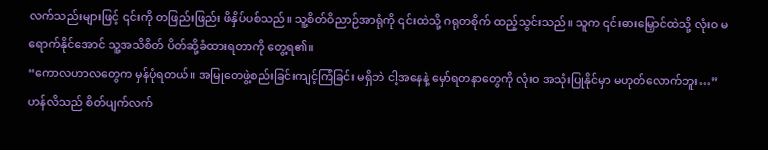လက်သည်းများဖြင့် ၎င်းကို တဖြည်းဖြည်း ဖိနှိပ်ပစ်သည်။ သူ့စိတ်ဝိညာဉ်အာရုံကို ၎င်းထဲသို့ ဂရုတစိုက် ထည့်သွင်းသည်။ သူက ၎င်းဓားမြှောင်ထဲသို့ လုံးဝ မရောက်နိုင်အောင် သူ့အသိစိတ် ပိတ်ဆို့ခံထားရတာကို တွေ့ရ၏။
“ကောလဟာလတွေက မှန်ပုံရတယ်။ အမြုတေဖွဲ့စည်းခြင်းကျင့်ကြံခြင်း မရှိဘဲ ငါ့အနေနဲ့ မှော်ရတနာတွေကို လုံးဝ အသုံးပြုနိုင်မှာ မဟုတ်လောက်ဘူး…”
ဟန်လိသည် စိတ်ပျက်လက်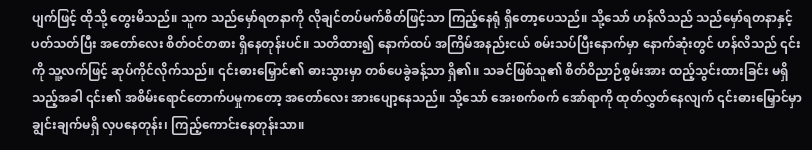ပျက်ဖြင့် ထိုသို့ တွေးမိသည်။ သူက သည်မှော်ရတနာကို လိုချင်တပ်မက်စိတ်ဖြင့်သာ ကြည့်နေရုံ ရှိတော့ပေသည်။ သို့သော် ဟန်လိသည် သည်မှော်ရတနာနှင့် ပတ်သတ်ပြီး အတော်လေး စိတ်ဝင်တစား ရှိနေတုန်းပင်။ သတိထား၍ နောက်ထပ် အကြိမ်အနည်းငယ် စမ်းသပ်ပြီးနောက်မှာ နောက်ဆုံးတွင် ဟန်လိသည် ၎င်းကို သူ့လက်ဖြင့် ဆုပ်ကိုင်လိုက်သည်။ ၎င်းဓားမြှောင်၏ ဓားသွားမှာ တစ်ပေခွဲခန့်သာ ရှိ၏။ သခင်ဖြစ်သူ၏ စိတ်ဝိညာဉ်စွမ်းအား ထည့်သွင်းထားခြင်း မရှိသည့်အခါ ၎င်း၏ အစိမ်းရောင်တောက်ပမှုကတော့ အတော်လေး အားပျော့နေသည်။ သို့သော် အေးစက်စက် အော်ရာကို ထုတ်လွှတ်နေလျက် ၎င်းဓားမြှောင်မှာ ချွင်းချက်မရှိ လှပနေတုန်း၊ ကြည့်ကောင်းနေတုန်းသာ။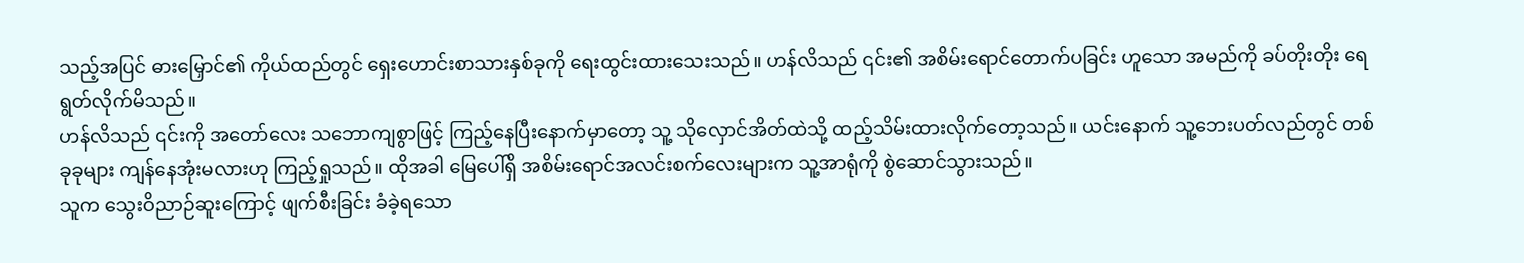သည့်အပြင် ဓားမြှောင်၏ ကိုယ်ထည်တွင် ရှေးဟောင်းစာသားနှစ်ခုကို ရေးထွင်းထားသေးသည်။ ဟန်လိသည် ၎င်း၏ အစိမ်းရောင်တောက်ပခြင်း ဟူသော အမည်ကို ခပ်တိုးတိုး ရေရွတ်လိုက်မိသည်။
ဟန်လိသည် ၎င်းကို အတော်လေး သဘောကျစွာဖြင့် ကြည့်နေပြီးနောက်မှာတော့ သူ့ သိုလှောင်အိတ်ထဲသို့ ထည့်သိမ်းထားလိုက်တော့သည်။ ယင်းနောက် သူ့ဘေးပတ်လည်တွင် တစ်ခုခုများ ကျန်နေအုံးမလားဟု ကြည့်ရှုသည်။ ထိုအခါ မြေပေါ်ရှိ အစိမ်းရောင်အလင်းစက်လေးများက သူ့အာရုံကို စွဲဆောင်သွားသည်။
သူက သွေးဝိညာဉ်ဆူးကြောင့် ဖျက်စီးခြင်း ခံခဲ့ရသော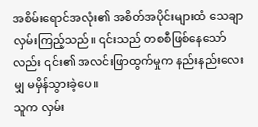အစိမ်းရောင်အလုံး၏ အစိတ်အပိုင်းများထံ သေချာ လှမ်းကြည့်သည်။ ၎င်းသည် တစစီဖြစ်နေသော်လည်း ၎င်း၏ အလင်းဖြာထွက်မှုက နည်းနည်းလေးမျှ မမှိန်သွားခဲ့ပေ။
သူက လှမ်း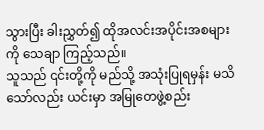သွားပြီး ခါးညွှတ်၍ ထိုအလင်းအပိုင်းအစများကို သေချာ ကြည့်သည်။
သူသည် ၎င်းတို့ကို မည်သို့ အသုံးပြုရမှန်း မသိသော်လည်း ယင်းမှာ အမြုတေဖွဲ့စည်း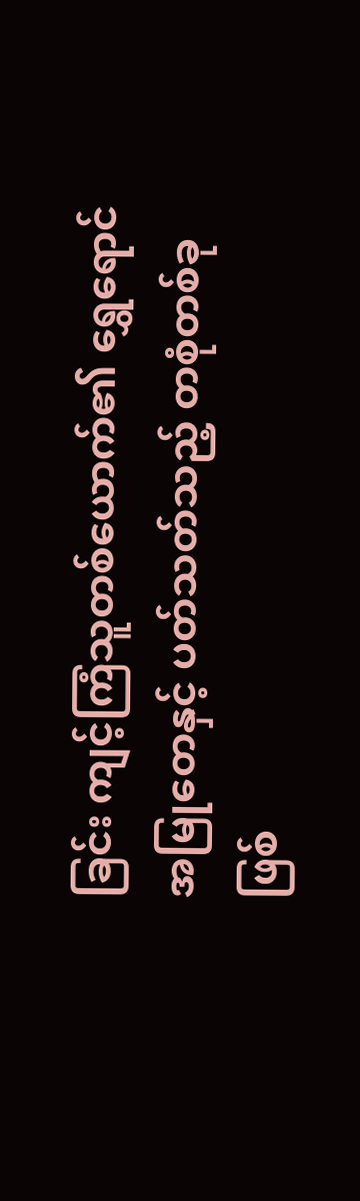ခြင်း ကျင့်ကြံသူတစ်ယောက်၏ ရွှေရောင်အမြုတေနှင့် ပတ်သတ်သည့် တစုံတစ်ခု ဖြစ်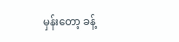မှန်းတော့ ခန့်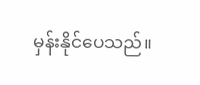မှန်းနိုင်ပေသည်။